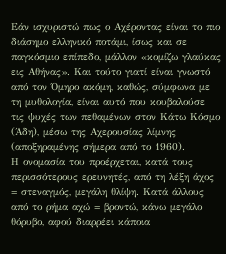Εάν ισχυριστώ πως ο Αχέροντας είναι το πιο διάσημο ελληνικό ποτάμι, ίσως και σε παγκόσμιο επίπεδο, μάλλον «κομίζω γλαύκας εις Αθήνας». Και τούτο γιατί είναι γνωστό από τον Όμηρο ακόμη, καθώς, σύμφωνα με τη μυθολογία, είναι αυτό που κουβαλούσε τις ψυχές των πεθαμένων στον Κάτω Κόσμο (Άδη), μέσω της Αχερουσίας λίμνης (αποξηραμένης σήμερα από το 1960).
Η ονομασία του προέρχεται, κατά τους περισσότερους ερευνητές, από τη λέξη άχος = στεναγμός, μεγάλη θλίψη. Κατά άλλους από το ρήμα αχώ = βροντώ, κάνω μεγάλο θόρυβο, αφού διαρρέει κάποια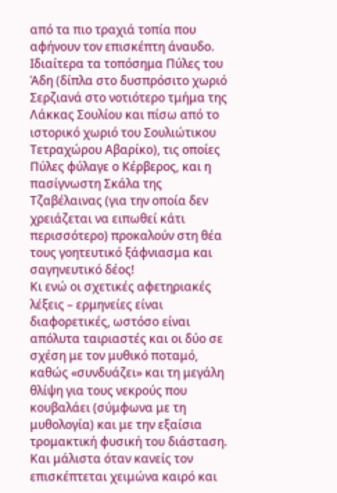από τα πιο τραχιά τοπία που αφήνουν τον επισκέπτη άναυδο. Ιδιαίτερα τα τοπόσημα Πύλες του Άδη (δίπλα στο δυσπρόσιτο χωριό Σερζιανά στο νοτιότερο τμήμα της Λάκκας Σουλίου και πίσω από το ιστορικό χωριό του Σουλιώτικου Τετραχώρου Αβαρίκο), τις οποίες Πύλες φύλαγε ο Κέρβερος, και η πασίγνωστη Σκάλα της Τζαβέλαινας (για την οποία δεν χρειάζεται να ειπωθεί κάτι περισσότερο) προκαλούν στη θέα τους γοητευτικό ξάφνιασμα και σαγηνευτικό δέος!
Κι ενώ οι σχετικές αφετηριακές λέξεις – ερμηνείες είναι διαφορετικές, ωστόσο είναι απόλυτα ταιριαστές και οι δύο σε σχέση με τον μυθικό ποταμό, καθώς «συνδυάζει» και τη μεγάλη θλίψη για τους νεκρούς που κουβαλάει (σύμφωνα με τη μυθολογία) και με την εξαίσια τρομακτική φυσική του διάσταση. Και μάλιστα όταν κανείς τον επισκέπτεται χειμώνα καιρό και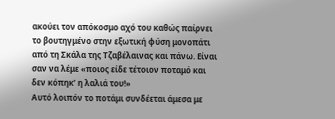ακούει τον απόκοσμο αχό του καθώς παίρνει το βουτηγμένο στην εξωτική φύση μονοπάτι από τη Σκάλα της Τζαβέλαινας και πάνω. Είναι σαν να λέμε «ποιος είδε τέτοιον ποταμό και δεν κόπηκ’ η λαλιά του!»
Αυτό λοιπόν το ποτάμι συνδέεται άμεσα με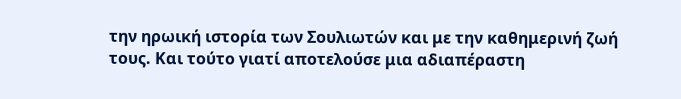την ηρωική ιστορία των Σουλιωτών και με την καθημερινή ζωή τους. Και τούτο γιατί αποτελούσε μια αδιαπέραστη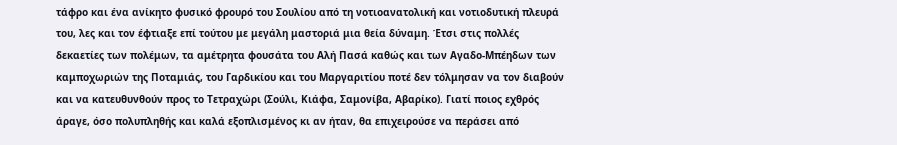τάφρο και ένα ανίκητο φυσικό φρουρό του Σουλίου από τη νοτιοανατολική και νοτιοδυτική πλευρά του, λες και τον έφτιαξε επί τούτου με μεγάλη μαστοριά μια θεία δύναμη. Έτσι στις πολλές δεκαετίες των πολέμων, τα αμέτρητα φουσάτα του Αλή Πασά καθώς και των Αγαδο-Μπέηδων των καμποχωριών της Ποταμιάς, του Γαρδικίου και του Μαργαριτίου ποτέ δεν τόλμησαν να τον διαβούν και να κατευθυνθούν προς το Τετραχώρι (Σούλι, Κιάφα, Σαμονίβα, Αβαρίκο). Γιατί ποιος εχθρός άραγε, όσο πολυπληθής και καλά εξοπλισμένος κι αν ήταν, θα επιχειρούσε να περάσει από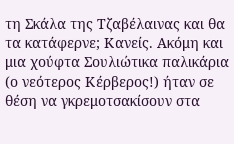τη Σκάλα της Τζαβέλαινας και θα τα κατάφερνε; Κανείς. Ακόμη και μια χούφτα Σουλιώτικα παλικάρια (ο νεότερος Κέρβερος!) ήταν σε θέση να γκρεμοτσακίσουν στα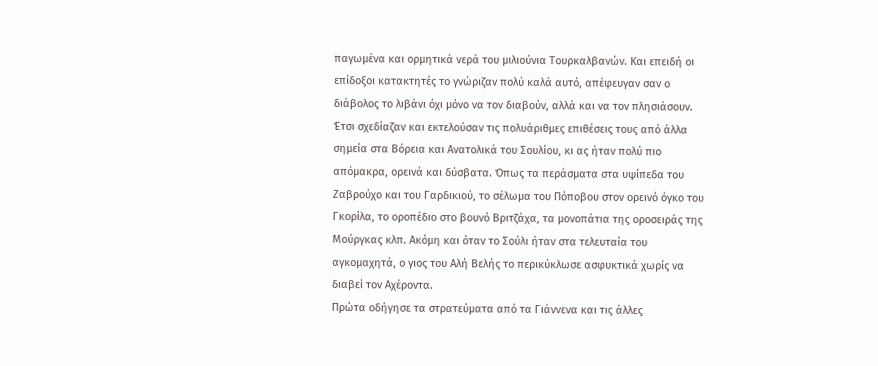παγωμένα και ορμητικά νερά του μιλιούνια Τουρκαλβανών. Και επειδή οι επίδοξοι κατακτητές το γνώριζαν πολύ καλά αυτό, απέφευγαν σαν ο διάβολος το λιβάνι όχι μόνο να τον διαβούν, αλλά και να τον πλησιάσουν.
Έτσι σχεδίαζαν και εκτελούσαν τις πολυάριθμες επιθέσεις τους από άλλα σημεία στα Βόρεια και Ανατολικά του Σουλίου, κι ας ήταν πολύ πιο απόμακρα, ορεινά και δύσβατα. Όπως τα περάσματα στα υψίπεδα του Ζαβρούχο και του Γαρδικιού, το σέλωμα του Πόποβου στον ορεινό όγκο του Γκορίλα, το οροπέδιο στο βουνό Βριτζάχα, τα μονοπάτια της οροσειράς της Μούργκας κλπ. Ακόμη και όταν το Σούλι ήταν στα τελευταία του αγκομαχητά, ο γιος του Αλή Βελής το περικύκλωσε ασφυκτικά χωρίς να διαβεί τον Αχέροντα.
Πρώτα οδήγησε τα στρατεύματα από τα Γιάννενα και τις άλλες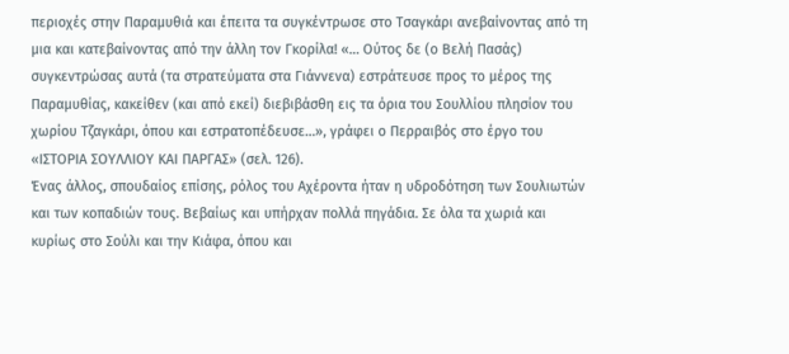περιοχές στην Παραμυθιά και έπειτα τα συγκέντρωσε στο Τσαγκάρι ανεβαίνοντας από τη μια και κατεβαίνοντας από την άλλη τον Γκορίλα! «… Ούτος δε (ο Βελή Πασάς) συγκεντρώσας αυτά (τα στρατεύματα στα Γιάννενα) εστράτευσε προς το μέρος της Παραμυθίας, κακείθεν (και από εκεί) διεβιβάσθη εις τα όρια του Σουλλίου πλησίον του χωρίου Τζαγκάρι, όπου και εστρατοπέδευσε…», γράφει ο Περραιβός στο έργο του «ΙΣΤΟΡΙΑ ΣΟΥΛΛΙΟΥ ΚΑΙ ΠΑΡΓΑΣ» (σελ. 126).
Ένας άλλος, σπουδαίος επίσης, ρόλος του Αχέροντα ήταν η υδροδότηση των Σουλιωτών και των κοπαδιών τους. Βεβαίως και υπήρχαν πολλά πηγάδια. Σε όλα τα χωριά και κυρίως στο Σούλι και την Κιάφα, όπου και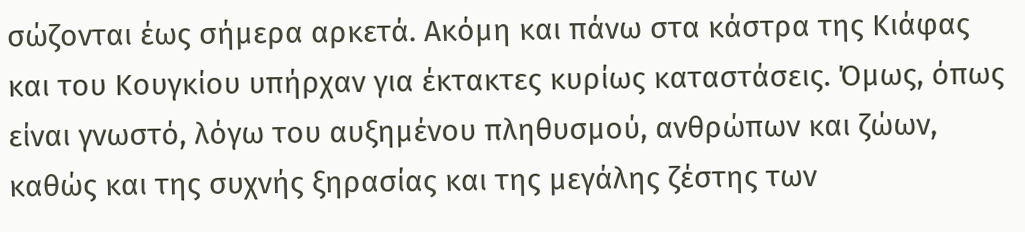σώζονται έως σήμερα αρκετά. Ακόμη και πάνω στα κάστρα της Κιάφας και του Κουγκίου υπήρχαν για έκτακτες κυρίως καταστάσεις. Όμως, όπως είναι γνωστό, λόγω του αυξημένου πληθυσμού, ανθρώπων και ζώων, καθώς και της συχνής ξηρασίας και της μεγάλης ζέστης των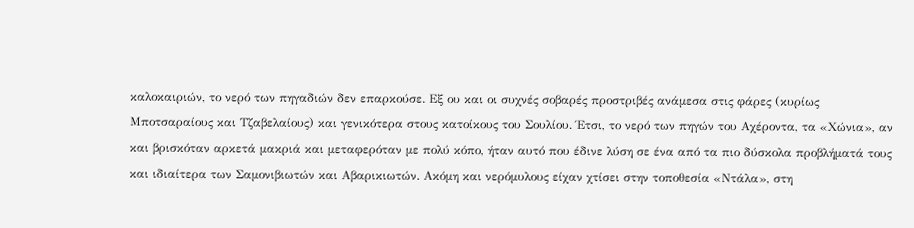καλοκαιριών, το νερό των πηγαδιών δεν επαρκούσε. Εξ ου και οι συχνές σοβαρές προστριβές ανάμεσα στις φάρες (κυρίως Μποτσαραίους και Τζαβελαίους) και γενικότερα στους κατοίκους του Σουλίου. Έτσι, το νερό των πηγών του Αχέροντα, τα «Χώνια», αν και βρισκόταν αρκετά μακριά και μεταφερόταν με πολύ κόπο, ήταν αυτό που έδινε λύση σε ένα από τα πιο δύσκολα προβλήματά τους και ιδιαίτερα των Σαμονιβιωτών και Αβαρικιωτών. Ακόμη και νερόμυλους είχαν χτίσει στην τοποθεσία «Ντάλα», στη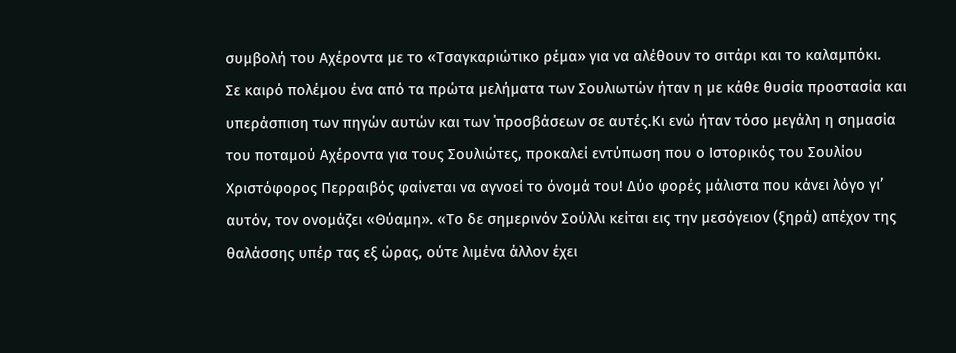συμβολή του Αχέροντα με το «Τσαγκαριώτικο ρέμα» για να αλέθουν το σιτάρι και το καλαμπόκι.
Σε καιρό πολέμου ένα από τα πρώτα μελήματα των Σουλιωτών ήταν η με κάθε θυσία προστασία και υπεράσπιση των πηγών αυτών και των ΄προσβάσεων σε αυτές.Κι ενώ ήταν τόσο μεγάλη η σημασία του ποταμού Αχέροντα για τους Σουλιώτες, προκαλεί εντύπωση που ο Ιστορικός του Σουλίου Χριστόφορος Περραιβός φαίνεται να αγνοεί το όνομά του! Δύο φορές μάλιστα που κάνει λόγο γι’ αυτόν, τον ονομάζει «Θύαμη». «Το δε σημερινόν Σούλλι κείται εις την μεσόγειον (ξηρά) απέχον της θαλάσσης υπέρ τας εξ ώρας, ούτε λιμένα άλλον έχει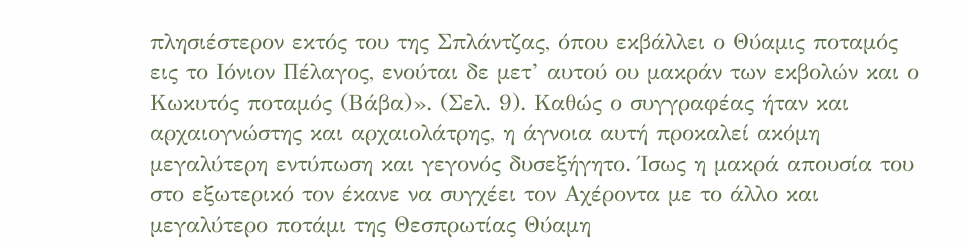πλησιέστερον εκτός του της Σπλάντζας, όπου εκβάλλει ο Θύαμις ποταμός εις το Ιόνιον Πέλαγος, ενούται δε μετ’ αυτού ου μακράν των εκβολών και ο Κωκυτός ποταμός (Βάβα)». (Σελ. 9). Καθώς ο συγγραφέας ήταν και αρχαιογνώστης και αρχαιολάτρης, η άγνοια αυτή προκαλεί ακόμη μεγαλύτερη εντύπωση και γεγονός δυσεξήγητο. Ίσως η μακρά απουσία του στο εξωτερικό τον έκανε να συγχέει τον Αχέροντα με το άλλο και μεγαλύτερο ποτάμι της Θεσπρωτίας Θύαμη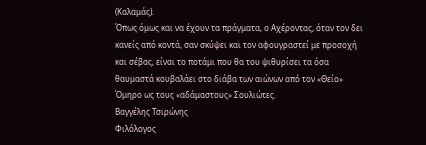(Καλαμάς).
Όπως όμως και να έχουν τα πράγματα, ο Αχέροντας, όταν τον δει κανείς από κοντά, σαν σκύψει και τον αφουγραστεί με προσοχή και σέβας, είναι το ποτάμι που θα του ψιθυρίσει τα όσα θαυμαστά κουβαλάει στο διάβα των αιώνων από τον «Θείο» Όμηρο ως τους «αδάμαστους» Σουλιώτες.
Βαγγέλης Τσιρώνης
Φιλόλογος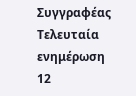Συγγραφέας
Τελευταία ενημέρωση 12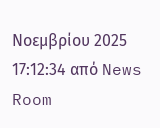Νοεμβρίου 2025 17:12:34 από News Room